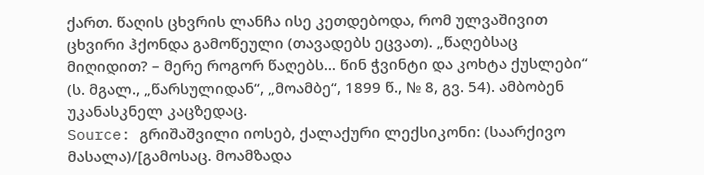ქართ. წაღის ცხვრის ლანჩა ისე კეთდებოდა, რომ ულვაშივით ცხვირი ჰქონდა გამოწეული (თავადებს ეცვათ). „წაღებსაც მიღიდით? – მერე როგორ წაღებს... წინ ჭვინტი და კოხტა ქუსლები“ (ს. მგალ., „წარსულიდან“, „მოამბე“, 1899 წ., № 8, გვ. 54). ამბობენ უკანასკნელ კაცზედაც.
Source: გრიშაშვილი იოსებ, ქალაქური ლექსიკონი: (საარქივო მასალა)/[გამოსაც. მოამზადა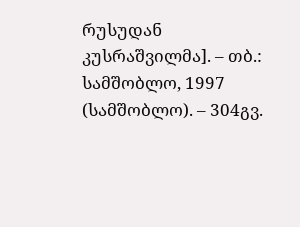რუსუდან კუსრაშვილმა]. – თბ.: სამშობლო, 1997 (სამშობლო). – 304გვ.